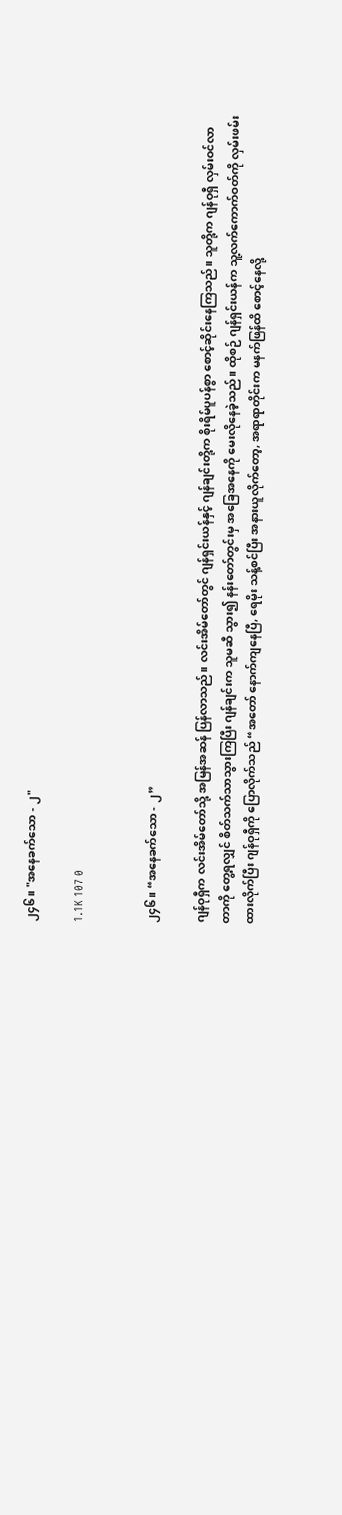၂၄၆။ "အနေခက်သော - ၂"

1.1K 107 0


၂၄၆။ “အနေခက်သော - ၂”

ဂျန်ဝုရှီက လင်းအိမ်တော်သို့ အမြန်အဆန် ပြန်လာသည်။ လင်းအိမ်တော်တွင် ဂျန်ရှင်းယန်နှင့် ဂျန်ချင်းတို့က စိုးရိမ်ပူပန်စွာ စောင့်ဆိုင်းနေကြသည်။ သူတို့က ဂျန်ဝုရှီ လှမ်းဝင်လာတာကို တွေ့ရလျှင် စိတ်သက်သာသွားကြပြီး ဂျန်ချင်းက သူမဆီ သွား၍ နန်းတော်တွင်းမှ အခြေအနေကို မေးလိုနေခဲ့သည်။ ထိုစဉ် ဂျန်ရှင်းယန်က သူ့လက်ကောက်ဝတ်ကို လှမ်းဖမ်းထားလိုက်ပြီး ဂျန်ဝုရှီကို ပြောလိုက်သည် “အတော် နောက်ကျနေပြီ, ရေမိုး သန့်စင်ပြီး အနားယူလိုက်တော့, အရာရာတိုင်းက မနက်ဖြန်ထိ စောင့်နေလို့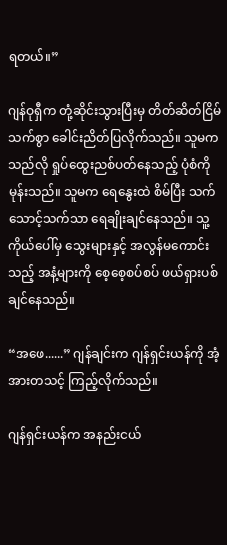ရတယ်။”

ဂျန်ဝုရှီက တုံ့ဆိုင်းသွားပြီးမှ တိတ်ဆိတ်ငြိမ်သက်စွာ ခေါင်းညိတ်ပြလိုက်သည်။ သူမက သည်လို ရှုပ်ထွေးညစ်ပတ်နေသည့် ပုံစံကို မုန်းသည်။ သူမက ရေနွေးထဲ စိမ်ပြီး သက်သောင့်သက်သာ ရေချိုးချင်နေသည်။ သူ့ကိုယ်ပေါ်မှ သွေးများနှင့် အလွန်မကောင်းသည့် အနံ့များကို စေ့စေ့စပ်စပ် ဖယ်ရှားပစ်ချင်နေသည်။

“အဖေ......” ဂျန်ချင်းက ဂျန်ရှင်းယန်ကို အံ့အားတသင့် ကြည့်လိုက်သည်။

ဂျန်ရှင်းယန်က အနည်းငယ်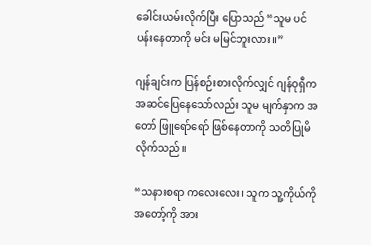ခေါင်းယမ်းလိုက်ပြီး ပြောသည် “သူမ ပင်ပန်းနေတာကို မင်း မမြင်ဘူးလား။”

ဂျန်ချင်းက ပြန်စဉ်းစားလိုက်လျှင် ဂျန်ဝုရှီက အဆင်ပြေနေသော်လည်း သူမ မျက်နှာက အတော် ဖြူရော်ရော် ဖြစ်နေတာကို သတိပြုမိလိုက်သည်။

“သနားစရာ ကလေးလေး၊ သူက သူ့ကိုယ်ကို အတော့်ကို အား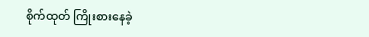စိုက်ထုတ် ကြိုးစားနေခဲ့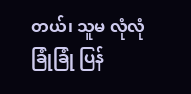တယ်၊ သူမ လုံလုံခြုံခြုံ ပြန်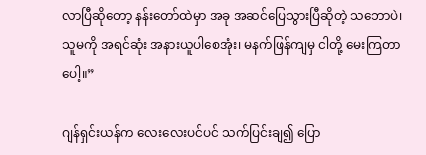လာပြီဆိုတော့ နန်းတော်ထဲမှာ အခု အဆင်ပြေသွားပြီဆိုတဲ့ သဘောပဲ၊ သူမကို အရင်ဆုံး အနားယူပါစေအုံး၊ မနက်ဖြန်ကျမှ ငါတို့ မေးကြတာပေါ့။”

ဂျန်ရှင်းယန်က လေးလေးပင်ပင် သက်ပြင်းချ၍ ပြော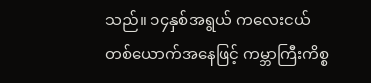သည်။ ၁၄နှစ်အရွယ် ကလေးငယ်တစ်ယောက်အနေဖြင့် ကမ္ဘာကြီးကိစ္စ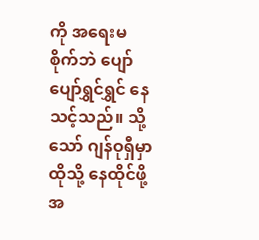ကို အရေးမစိုက်ဘဲ ပျော်ပျော်ရွှင်ရွှင် နေသင့်သည်။ သို့သော် ဂျန်ဝုရှီမှာ ထိုသို့ နေထိုင်ဖို့ အ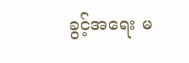ခွင့်အရေး မ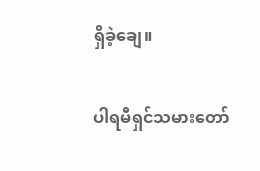ရှိခဲ့ချေ။

ပါရမီရှင်သမားတော်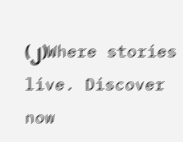(၂)Where stories live. Discover now